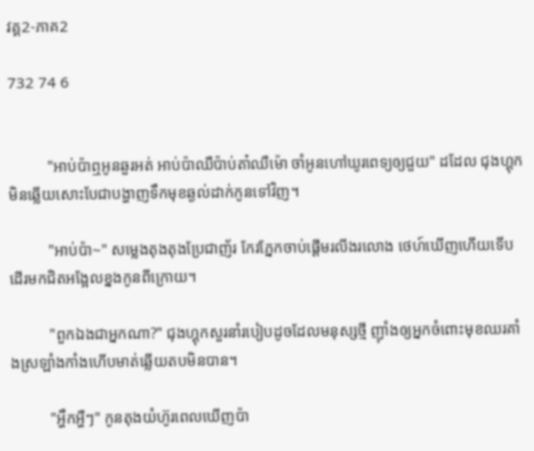វគ្គ2-ភាគ2

732 74 6


          "អាប់ប៉ាឮអូនឆួរអត់ អាប់ប៉ាឈឺប៉ាប់តា៎ឈឺម៉ោ ចាំអូនហៅឃូរពេទ្យឲ្យជួយ" ដដែល ជុងហ្គុកមិនឆ្លើយសោះបែជាបង្ហាញទឹកមុខឆ្ងល់ដាក់កូនទៅវិញ។

          "អាប់ប៉ា~" សម្លេងតុងតុងប្រែជាញ័រ កែវភ្នែកចាប់ផ្ដើមរលីងរលោង ថេហ៍ឃើញហើយទើបដើរមកជិតអង្អែលខ្នងកូនពីក្រោយ។

          "ពួកឯងជាអ្នកណា?" ជុងហ្គុកសួរនាំរបៀបដូចដែលមនុស្សថ្មី ញ៉ាំងឲ្យអ្នកចំពោះមុខឈរគាំងស្រឡាំងកាំងហើបមាត់ឆ្លើយតបមិនបាន។

          "អ្ហឹកអ្ហឺៗ" កូនតុងយំហ៊ូរពេលឃើញប៉ា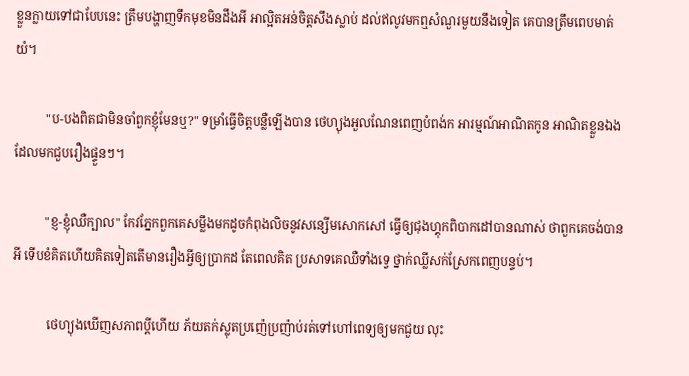ខ្លួនក្លាយទៅជាបែបនេះ ត្រឹមបង្ហាញទឹកមុខមិនដឹងអី អាល្អិតអន់ចិត្តសឹងស្លាប់ ដល់ឥលូវមកឮសំណួរមួយនឹងទៀត គេបានត្រឹមពេបមាត់យំ។

          "ប-បងពិតជាមិនចាំពួកខ្ញុំមែនឬ?" ទម្រាំធ្វើចិត្តបន្លឺឡើងបាន ថេហ្យុងអួលណែនពេញបំពង់ក អារម្មណ៍អាណិតកូន អាណិតខ្លួនឯងដែលមកជួបរឿងផ្ទួនៗ។

          "ខ្ញ-ខ្ញុំឈឺក្បាល" កែវភ្នែកពួកគេសម្លឹងមកដូចកំពុងលិចនូវសន្សើមសោកសៅ ធ្វើឲ្យជុងហ្គុកពិបាកដៅបានណាស់ ថាពួកគេចង់បានអី ទើបខំគិតហើយគិតទៀតតើមានរឿងអ្វីឲ្យប្រាកដ តែពេលគិត ប្រសាទគេឈឺទាំងទ្វេ ថ្នាក់ឈ្លីសក់ស្រែកពេញបន្ទប់។

           ថេហ្យុងឃើញសភាពប្ដីហើយ ភ័យតក់ស្លុតប្រញ៉េប្រញ៉ាប់រត់ទៅហៅពេទ្យឲ្យមកជួយ លុះ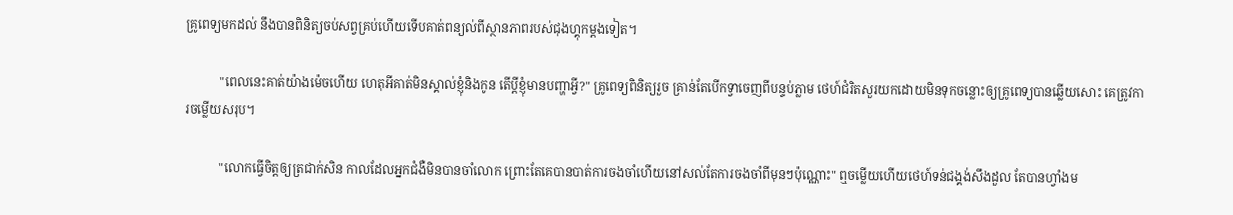គ្រូពេទ្យមកដល់ នឹងបានពិនិត្យចប់សព្វគ្រប់ហើយទើបគាត់ពន្យល់ពីស្ថានភាពរបស់ជុងហ្គុកម្ដងទៀត។

           "ពេលនេះគាត់យ៉ាងម៉េចហើយ ហេតុអីគាត់មិនស្គាល់ខ្ញុំនិងកូន តើប្ដីខ្ញុំមានបញ្ហាអ្វី?" គ្រូពេទ្យពិនិត្យរួច គ្រាន់តែបើកទ្វាចេញពីបន្ទប់ភ្លាម ថេហ៍ជំរិតសួរយកដោយមិនទុកចន្លោះឲ្យគ្រូពេទ្យបានឆ្លើយសោះ គេត្រូវការចម្លើយសរុប។

           "លោកធ្វើចិត្តឲ្យត្រជាក់សិន កាលដែលអ្នកជំងឺមិនបានចាំលោក ព្រោះតែគេបានបាត់ការចងចាំហើយនៅសល់តែការចងចាំពីមុនៗប៉ុណ្ណោះ" ឮចម្លើយហើយថេហ៍ទន់ជង្គង់សឹងដួល តែបានហ្វាំងម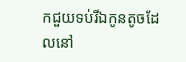កជួយទប់រីឯកូនតូចដែលនៅ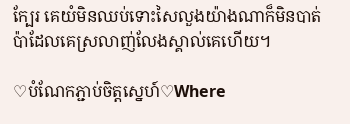ក្បែរ គេយំមិនឈប់ទោះសៃលួងយ៉ាងណាក៏មិនបាត់ ប៉ាដែលគេស្រលាញ់លែងស្គាល់គេហើយ។

♡បំណែកភ្ជាប់ចិត្តស្នេហ៍♡Where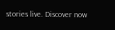stories live. Discover now